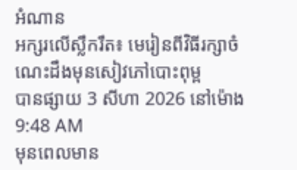អំណាន
អក្សរលើស្លឹករឹត៖ មេរៀនពីវិធីរក្សាចំណេះដឹងមុនសៀវភៅបោះពុម្ព
បានផ្សាយ 3 សីហា 2026 នៅម៉ោង 9:48 AM
មុនពេលមាន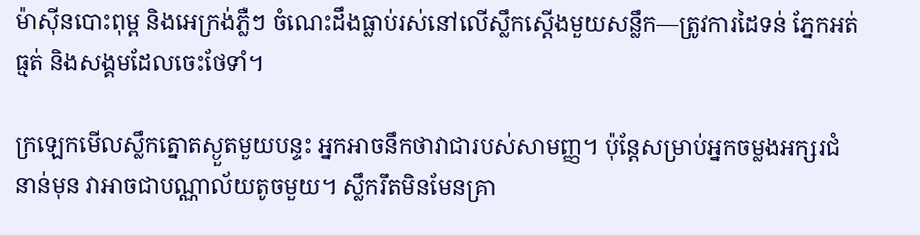ម៉ាស៊ីនបោះពុម្ព និងអេក្រង់ភ្លឺៗ ចំណេះដឹងធ្លាប់រស់នៅលើស្លឹកស្ដើងមួយសន្លឹក—ត្រូវការដៃទន់ ភ្នែកអត់ធ្មត់ និងសង្គមដែលចេះថែទាំ។

ក្រឡេកមើលស្លឹកត្នោតស្ងួតមួយបន្ទះ អ្នកអាចនឹកថាវាជារបស់សាមញ្ញ។ ប៉ុន្តែសម្រាប់អ្នកចម្លងអក្សរជំនាន់មុន វាអាចជាបណ្ណាល័យតូចមួយ។ ស្លឹករឹតមិនមែនគ្រា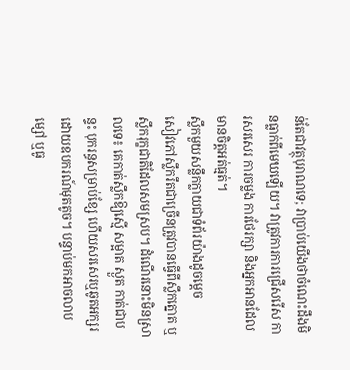ន់តែជាវត្ថុបុរាណទេ; វាប្រាប់យើងថាចំណេះដឹងមិនធ្លាក់ពីមេឃឡើយ។ វាត្រូវការការជ្រើសរើស ការសរសេរ ការចម្លង ការថែរក្សា និងអ្នកអានដែលមានចិត្តអត់ធ្មត់។
ស្លឹកមួយសន្លឹកក្លាយជាទំព័រយ៉ាងដូចម្តេច
សៀវភៅស្លឹករឹតជាច្រើនត្រូវបានធ្វើពីស្លឹកត្នោត ឬស្លឹករុក្ខជាតិដែលសមស្រប។ ដំណើរនោះមិនស្រាលទេ៖ គេកាត់ស្លឹកឱ្យស្មើ សម្អាត ស្ងួត កាត់ជាបន្ទះ បុករន្ធសម្រាប់ខ្សែ ហើយសរសេរឬឆូតអក្សរដោយឧបករណ៍មុតតូច។ បន្ទាប់មកអាចលាបម្សៅ ឬធូ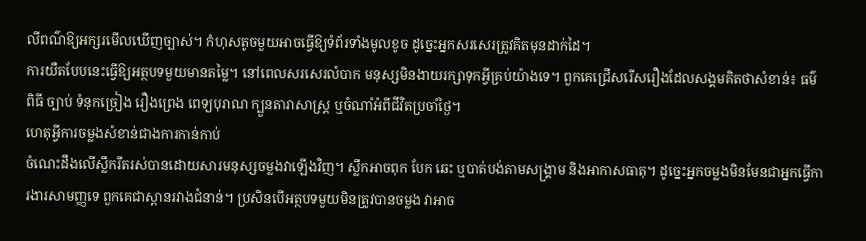លីពណ៌ឱ្យអក្សរមើលឃើញច្បាស់។ កំហុសតូចមួយអាចធ្វើឱ្យទំព័រទាំងមូលខូច ដូច្នេះអ្នកសរសេរត្រូវគិតមុនដាក់ដៃ។
ការយឺតបែបនេះធ្វើឱ្យអត្ថបទមួយមានតម្លៃ។ នៅពេលសរសេរលំបាក មនុស្សមិនងាយរក្សាទុកអ្វីគ្រប់យ៉ាងទេ។ ពួកគេជ្រើសរើសរឿងដែលសង្គមគិតថាសំខាន់៖ ធម៌ ពិធី ច្បាប់ ទំនុកច្រៀង រឿងព្រេង ពេទ្យបុរាណ ក្បួនតារាសាស្ត្រ ឬចំណាំអំពីជីវិតប្រចាំថ្ងៃ។
ហេតុអ្វីការចម្លងសំខាន់ជាងការកាន់កាប់
ចំណេះដឹងលើស្លឹករឹតរស់បានដោយសារមនុស្សចម្លងវាឡើងវិញ។ ស្លឹកអាចពុក បែក ឆេះ ឬបាត់បង់តាមសង្គ្រាម និងអាកាសធាតុ។ ដូច្នេះអ្នកចម្លងមិនមែនជាអ្នកធ្វើការងារសាមញ្ញទេ ពួកគេជាស្ពានរវាងជំនាន់។ ប្រសិនបើអត្ថបទមួយមិនត្រូវបានចម្លង វាអាច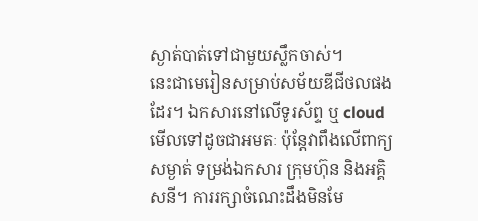ស្ងាត់បាត់ទៅជាមួយស្លឹកចាស់។
នេះជាមេរៀនសម្រាប់សម័យឌីជីថលផងដែរ។ ឯកសារនៅលើទូរស័ព្ទ ឬ cloud មើលទៅដូចជាអមតៈ ប៉ុន្តែវាពឹងលើពាក្យសម្ងាត់ ទម្រង់ឯកសារ ក្រុមហ៊ុន និងអគ្គិសនី។ ការរក្សាចំណេះដឹងមិនមែ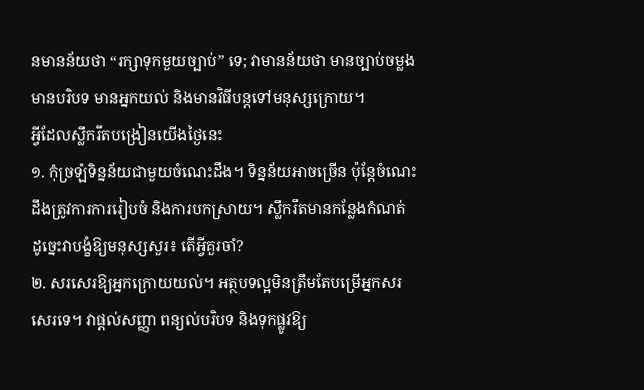នមានន័យថា “រក្សាទុកមួយច្បាប់” ទេ; វាមានន័យថា មានច្បាប់ចម្លង មានបរិបទ មានអ្នកយល់ និងមានវិធីបន្តទៅមនុស្សក្រោយ។
អ្វីដែលស្លឹករឹតបង្រៀនយើងថ្ងៃនេះ
១. កុំច្រឡំទិន្នន័យជាមួយចំណេះដឹង។ ទិន្នន័យអាចច្រើន ប៉ុន្តែចំណេះដឹងត្រូវការការរៀបចំ និងការបកស្រាយ។ ស្លឹករឹតមានកន្លែងកំណត់ ដូច្នេះវាបង្ខំឱ្យមនុស្សសួរ៖ តើអ្វីគួរចាំ?
២. សរសេរឱ្យអ្នកក្រោយយល់។ អត្ថបទល្អមិនត្រឹមតែបម្រើអ្នកសរសេរទេ។ វាផ្តល់សញ្ញា ពន្យល់បរិបទ និងទុកផ្លូវឱ្យ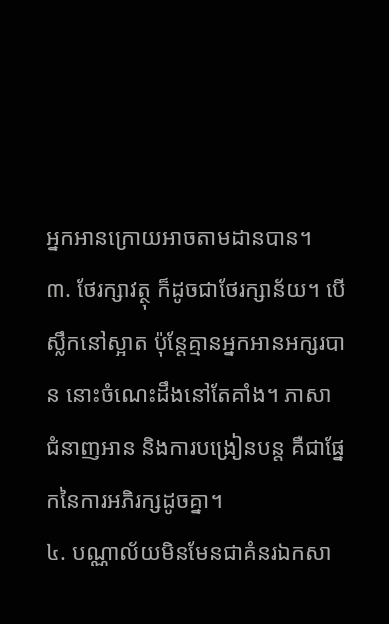អ្នកអានក្រោយអាចតាមដានបាន។
៣. ថែរក្សាវត្ថុ ក៏ដូចជាថែរក្សាន័យ។ បើស្លឹកនៅស្អាត ប៉ុន្តែគ្មានអ្នកអានអក្សរបាន នោះចំណេះដឹងនៅតែគាំង។ ភាសា ជំនាញអាន និងការបង្រៀនបន្ត គឺជាផ្នែកនៃការអភិរក្សដូចគ្នា។
៤. បណ្ណាល័យមិនមែនជាគំនរឯកសា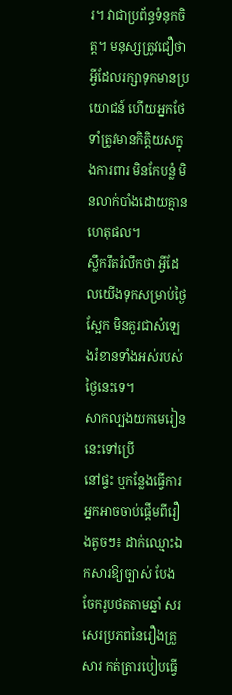រ។ វាជាប្រព័ន្ធទំនុកចិត្ត។ មនុស្សត្រូវជឿថាអ្វីដែលរក្សាទុកមានប្រយោជន៍ ហើយអ្នកថែទាំត្រូវមានកិត្តិយសក្នុងការពារ មិនកែបន្លំ មិនលាក់បាំងដោយគ្មានហេតុផល។
ស្លឹករឹតរំលឹកថា អ្វីដែលយើងទុកសម្រាប់ថ្ងៃស្អែក មិនគួរជាសំឡេងរំខានទាំងអស់របស់ថ្ងៃនេះទេ។
សាកល្បងយកមេរៀននេះទៅប្រើ
នៅផ្ទះ ឬកន្លែងធ្វើការ អ្នកអាចចាប់ផ្តើមពីរឿងតូចៗ៖ ដាក់ឈ្មោះឯកសារឱ្យច្បាស់ បែងចែករូបថតតាមឆ្នាំ សរសេរប្រភពនៃរឿងគ្រួសារ កត់ត្រារបៀបធ្វើ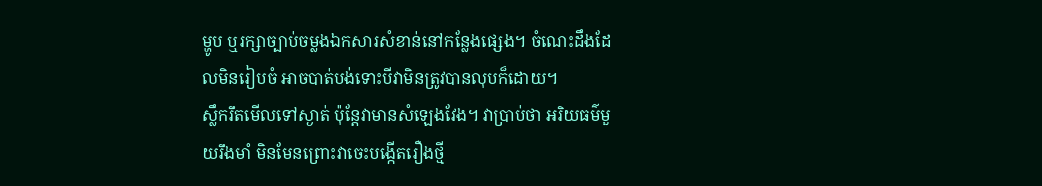ម្ហូប ឬរក្សាច្បាប់ចម្លងឯកសារសំខាន់នៅកន្លែងផ្សេង។ ចំណេះដឹងដែលមិនរៀបចំ អាចបាត់បង់ទោះបីវាមិនត្រូវបានលុបក៏ដោយ។
ស្លឹករឹតមើលទៅស្ងាត់ ប៉ុន្តែវាមានសំឡេងវែង។ វាប្រាប់ថា អរិយធម៌មួយរឹងមាំ មិនមែនព្រោះវាចេះបង្កើតរឿងថ្មី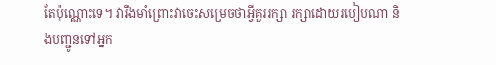តែប៉ុណ្ណោះទេ។ វារឹងមាំព្រោះវាចេះសម្រេចថាអ្វីគួររក្សា រក្សាដោយរបៀបណា និងបញ្ជូនទៅអ្នក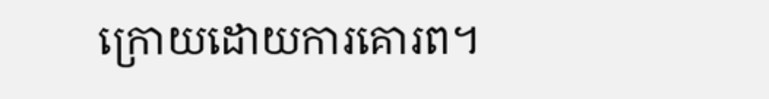ក្រោយដោយការគោរព។